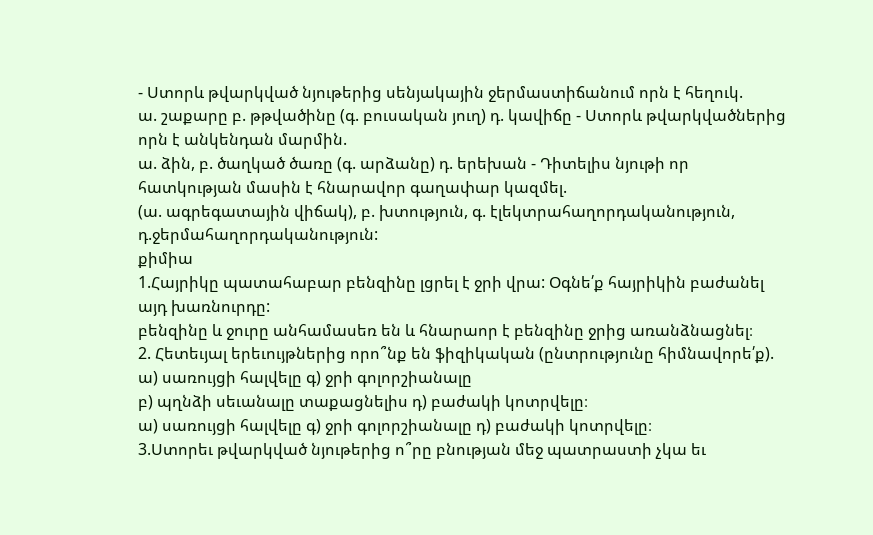- Ստորև թվարկված նյութերից սենյակային ջերմաստիճանում որն է հեղուկ.
ա. շաքարը բ. թթվածինը (գ. բուսական յուղ) դ. կավիճը - Ստորև թվարկվածներից որն է անկենդան մարմին.
ա. ձին, բ. ծաղկած ծառը (գ. արձանը) դ. երեխան - Դիտելիս նյութի որ հատկության մասին է հնարավոր գաղափար կազմել.
(ա. ագրեգատային վիճակ), բ. խտություն, գ. էլեկտրահաղորդականություն, դ.ջերմահաղորդականություն:
քիմիա
1.Հայրիկը պատահաբար բենզինը լցրել է ջրի վրա: Օգնե՛ք հայրիկին բաժանել այդ խառնուրդը:
բենզինը և ջուրը անհամասեռ են և հնարաոր է բենզինը ջրից առանձնացնել։
2. Հետեւյալ երեւույթներից որո՞նք են ֆիզիկական (ընտրությունը հիմնավորե՛ք).
ա) սառույցի հալվելը գ) ջրի գոլորշիանալը
բ) պղնձի սեւանալը տաքացնելիս դ) բաժակի կոտրվելը։
ա) սառույցի հալվելը գ) ջրի գոլորշիանալը դ) բաժակի կոտրվելը։
3.Ստորեւ թվարկված նյութերից ո՞րը բնության մեջ պատրաստի չկա եւ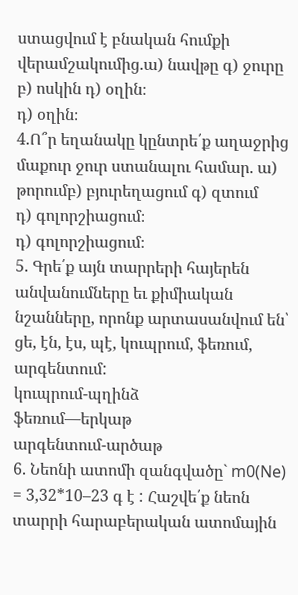ստացվում է բնական հումքի վերամշակումից.ա) նավթը գ) ջուրը բ) ոսկին դ) օղին։
դ) օղին։
4.Ո՞ր եղանակը կընտրե՛ք աղաջրից մաքուր ջուր ստանալու համար. ա) թորումբ) բյուրեղացում գ) զտում
դ) գոլորշիացում։
դ) գոլորշիացում։
5. Գրե՛ք այն տարրերի հայերեն անվանումները եւ քիմիական նշանները, որոնք արտասանվում են՝ ցե, էն, էս, պէ, կուպրում, ֆեռում, արգենտում:
կուպրում-պղինձ
ֆեռում—երկաթ
արգենտում-արծաթ
6. Նեոնի ատոմի զանգվածը` m0(Ne) = 3,32*10–23 գ է : Հաշվե՛ք նեոն տարրի հարաբերական ատոմային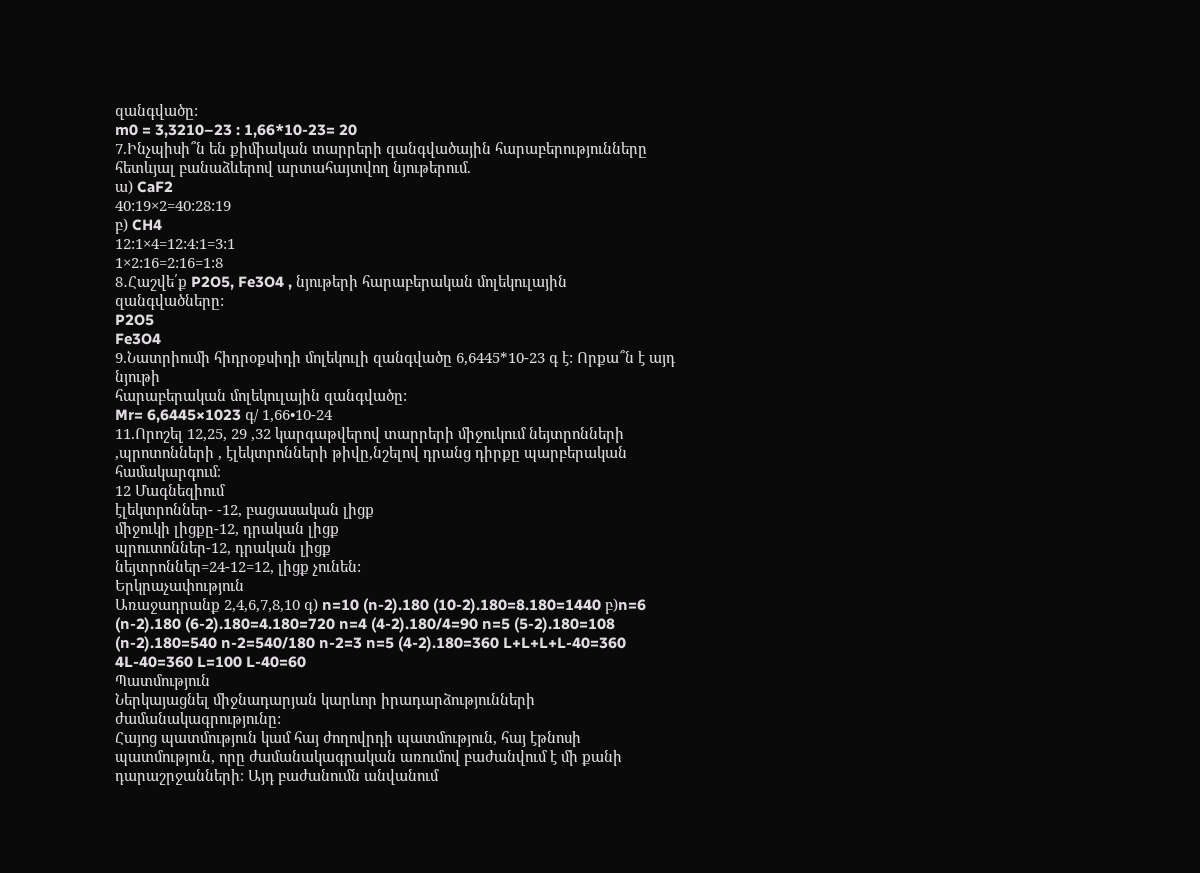զանգվածը:
m0 = 3,3210–23 : 1,66*10-23= 20
7.Ինչպիսի՞ն են քիմիական տարրերի զանգվածային հարաբերությունները հետևյալ բանաձևերով արտահայտվող նյութերում.
ա) CaF2
40:19×2=40:28:19
բ) CH4
12:1×4=12:4:1=3:1
1×2:16=2:16=1:8
8․Հաշվե՛ք P2O5, Fe3O4 , նյութերի հարաբերական մոլեկուլային զանգվածները:
P2O5
Fe3O4
9.Նատրիումի հիդրօքսիդի մոլեկուլի զանգվածը 6,6445*10-23 գ է: Որքա՞ն է այդ նյութի
հարաբերական մոլեկուլային զանգվածը:
Mr= 6,6445×1023 գ/ 1,66•10-24
11.Որոշել 12,25, 29 ,32 կարգաթվերով տարրերի միջուկում նեյտրոնների ,պրոտոնների , էլեկտրոնների թիվը,նշելով դրանց դիրքը պարբերական համակարգում։
12 Մագնեզիում
էլեկտրոններ- -12, բացասական լիցք
միջուկի լիցքը-12, դրական լիցք
պրուտոններ-12, դրական լիցք
նեյտրոններ=24-12=12, լիցք չունեն:
Երկրաչափություն
Առաջադրանք 2,4,6,7,8,10 գ) n=10 (n-2).180 (10-2).180=8.180=1440 բ)n=6 (n-2).180 (6-2).180=4.180=720 n=4 (4-2).180/4=90 n=5 (5-2).180=108 (n-2).180=540 n-2=540/180 n-2=3 n=5 (4-2).180=360 L+L+L+L-40=360 4L-40=360 L=100 L-40=60
Պատմություն
Ներկայացնել միջնադարյան կարևոր իրադարձությունների ժամանակագրությունը:
Հայոց պատմություն կամ հայ ժողովրդի պատմություն, հայ էթնոսի պատմություն, որը ժամանակագրական առումով բաժանվում է մի քանի դարաշրջանների։ Այդ բաժանումն անվանում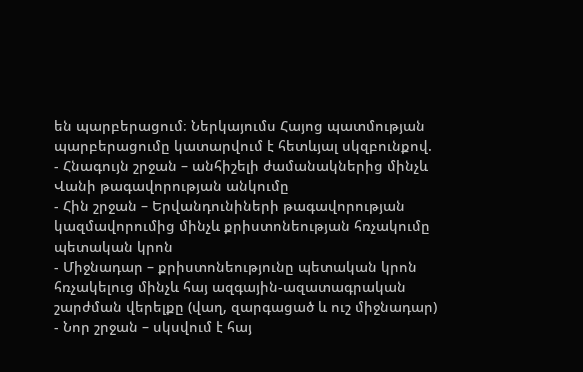են պարբերացում։ Ներկայումս Հայոց պատմության պարբերացումը կատարվում է հետևյալ սկզբունքով.
- Հնագույն շրջան – անհիշելի ժամանակներից մինչև Վանի թագավորության անկումը
- Հին շրջան – Երվանդունիների թագավորության կազմավորումից մինչև քրիստոնեության հռչակումը պետական կրոն
- Միջնադար – քրիստոնեությունը պետական կրոն հռչակելուց մինչև հայ ազգային-ազատագրական շարժման վերելքը (վաղ, զարգացած և ուշ միջնադար)
- Նոր շրջան – սկսվում է հայ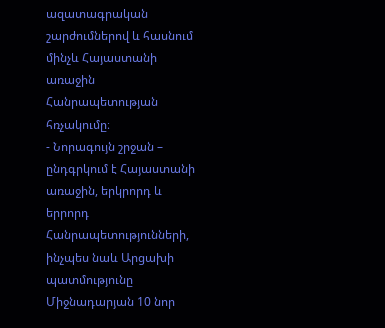ազատագրական շարժումներով և հասնում մինչև Հայաստանի առաջին Հանրապետության հռչակումը։
- Նորագույն շրջան – ընդգրկում է Հայաստանի առաջին, երկրորդ և երրորդ Հանրապետությունների, ինչպես նաև Արցախի պատմությունը
Միջնադարյան 10 նոր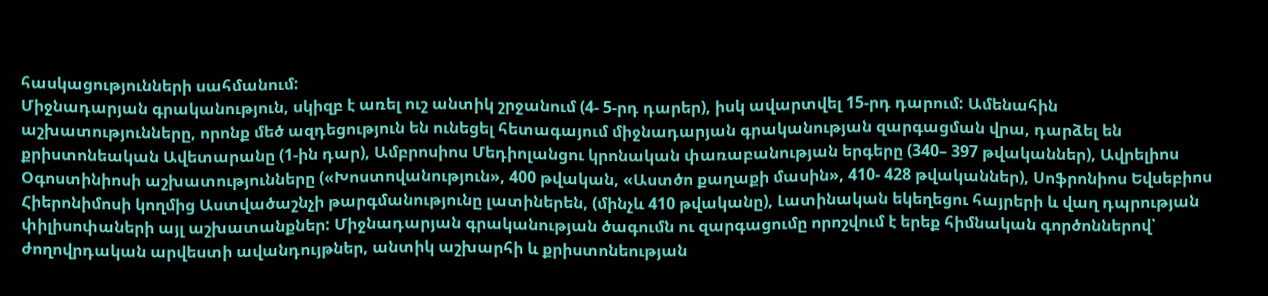հասկացությունների սահմանում:
Միջնադարյան գրականություն, սկիզբ է առել ուշ անտիկ շրջանում (4- 5-րդ դարեր), իսկ ավարտվել 15-րդ դարում: Ամենահին աշխատությունները, որոնք մեծ ազդեցություն են ունեցել հետագայում միջնադարյան գրականության զարգացման վրա, դարձել են քրիստոնեական Ավետարանը (1-ին դար), Ամբրոսիոս Մեդիոլանցու կրոնական փառաբանության երգերը (340– 397 թվականներ), Ավրելիոս Օգոստինիոսի աշխատությունները («Խոստովանություն», 400 թվական, «Աստծո քաղաքի մասին», 410- 428 թվականներ), Սոֆրոնիոս Եվսեբիոս Հիերոնիմոսի կողմից Աստվածաշնչի թարգմանությունը լատիներեն, (մինչև 410 թվականը), Լատինական եկեղեցու հայրերի և վաղ դպրության փիլիսոփաների այլ աշխատանքներ: Միջնադարյան գրականության ծագումն ու զարգացումը որոշվում է երեք հիմնական գործոններով՝ ժողովրդական արվեստի ավանդույթներ, անտիկ աշխարհի և քրիստոնեության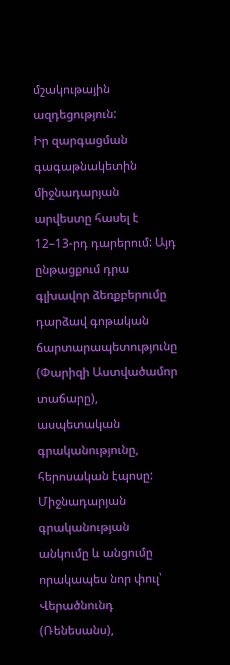մշակութային ազդեցություն:
Իր զարգացման գագաթնակետին միջնադարյան արվեստը հասել է 12–13-րդ դարերում: Այդ ընթացքում դրա գլխավոր ձեռքբերումը դարձավ գոթական ճարտարապետությունը (Փարիզի Աստվածամոր տաճարը), ասպետական գրականությունը, հերոսական էպոսը: Միջնադարյան գրականության անկումը և անցումը որակապես նոր փուլ՝ Վերածնունդ (Ռենեսանս),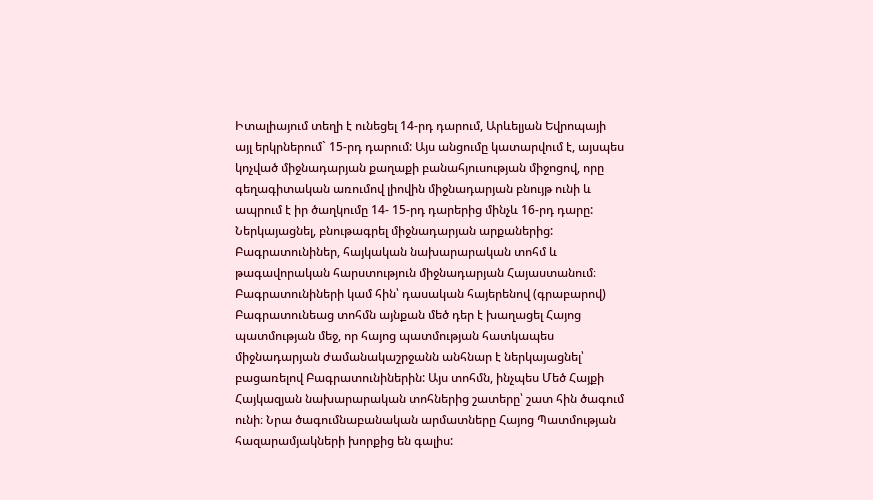Իտալիայում տեղի է ունեցել 14-րդ դարում, Արևելյան Եվրոպայի այլ երկրներում` 15-րդ դարում: Այս անցումը կատարվում է, այսպես կոչված միջնադարյան քաղաքի բանահյուսության միջոցով, որը գեղագիտական առումով լիովին միջնադարյան բնույթ ունի և ապրում է իր ծաղկումը 14- 15-րդ դարերից մինչև 16-րդ դարը:
Ներկայացնել, բնութագրել միջնադարյան արքաներից:
Բագրատունիներ, հայկական նախարարական տոհմ և թագավորական հարստություն միջնադարյան Հայաստանում։ Բագրատունիների կամ հին՝ դասական հայերենով (գրաբարով) Բագրատունեաց տոհմն այնքան մեծ դեր է խաղացել Հայոց պատմության մեջ, որ հայոց պատմության հատկապես միջնադարյան ժամանակաշրջանն անհնար է ներկայացնել՝ բացառելով Բագրատունիներին: Այս տոհմն, ինչպես Մեծ Հայքի Հայկազյան նախարարական տոհներից շատերը՝ շատ հին ծագում ունի։ Նրա ծագումնաբանական արմատները Հայոց Պատմության հազարամյակների խորքից են գալիս: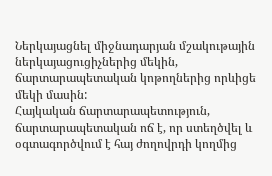Ներկայացնել միջնադարյան մշակութային ներկայացուցիչներից մեկին, ճարտարապետական կոթողներից որևիցե մեկի մասին:
Հայկական ճարտարապետություն, ճարտարապետական ոճ է, որ ստեղծվել և օգտագործվում է հայ ժողովրդի կողմից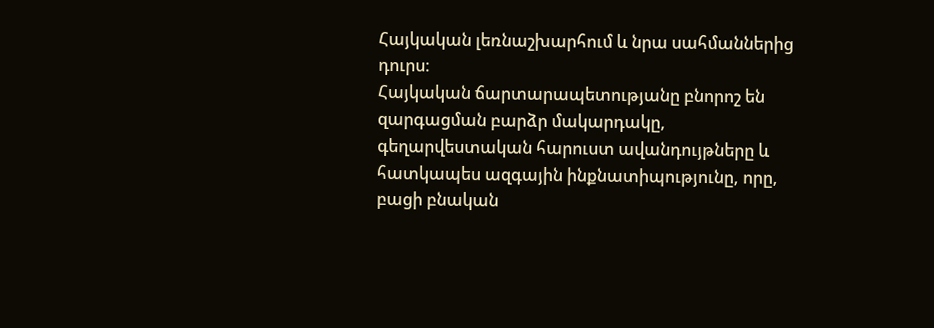Հայկական լեռնաշխարհում և նրա սահմաններից դուրս։
Հայկական ճարտարապետությանը բնորոշ են զարգացման բարձր մակարդակը, գեղարվեստական հարուստ ավանդույթները և հատկապես ազգային ինքնատիպությունը, որը, բացի բնական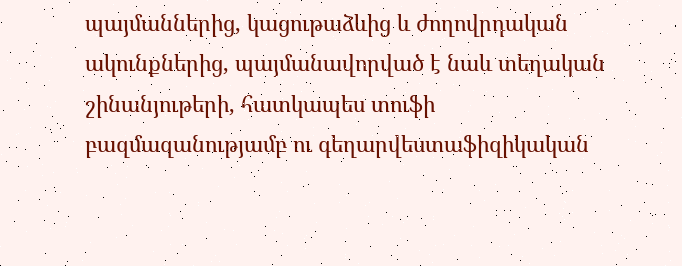պայմաններից, կացութաձևից և ժողովրդական ակունքներից, պայմանավորված է նաև տեղական շինանյութերի, հատկապես տուֆի բազմազանությամբ ու գեղարվեստաֆիզիկական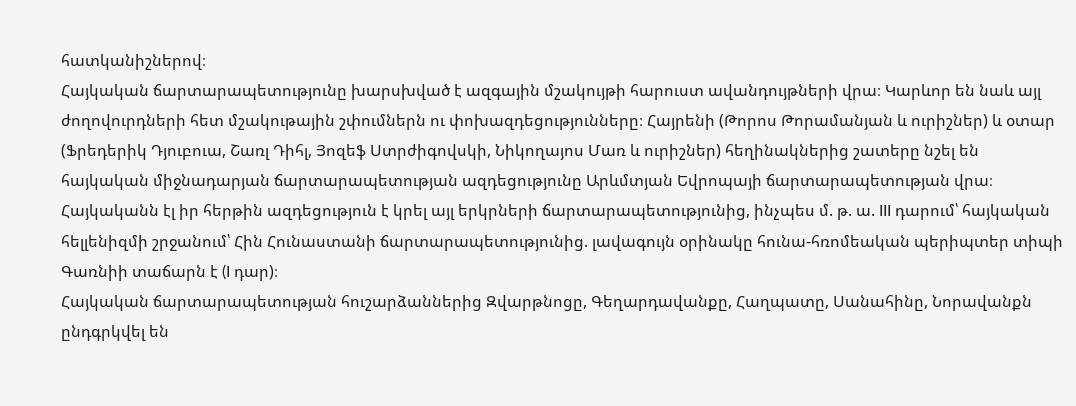հատկանիշներով։
Հայկական ճարտարապետությունը խարսխված է ազգային մշակույթի հարուստ ավանդույթների վրա։ Կարևոր են նաև այլ ժողովուրդների հետ մշակութային շփումներն ու փոխազդեցությունները։ Հայրենի (Թորոս Թորամանյան և ուրիշներ) և օտար (Ֆրեդերիկ Դյուբուա, Շառլ Դիհլ, Յոզեֆ Ստրժիգովսկի, Նիկողայոս Մառ և ուրիշներ) հեղինակներից շատերը նշել են հայկական միջնադարյան ճարտարապետության ազդեցությունը Արևմտյան Եվրոպայի ճարտարապետության վրա։ Հայկականն էլ իր հերթին ազդեցություն է կրել այլ երկրների ճարտարապետությունից, ինչպես մ. թ. ա. III դարում՝ հայկական հելլենիզմի շրջանում՝ Հին Հունաստանի ճարտարապետությունից. լավագույն օրինակը հունա-հռոմեական պերիպտեր տիպի Գառնիի տաճարն է (I դար)։
Հայկական ճարտարապետության հուշարձաններից Զվարթնոցը, Գեղարդավանքը, Հաղպատը, Սանահինը, Նորավանքն ընդգրկվել են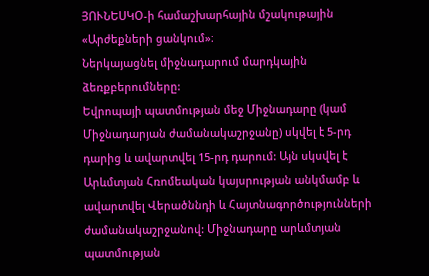ՅՈՒՆԵՍԿՕ-ի համաշխարհային մշակութային «Արժեքների ցանկում»։
Ներկայացնել միջնադարում մարդկային ձեռքբերումները:
Եվրոպայի պատմության մեջ Միջնադարը (կամ Միջնադարյան ժամանակաշրջանը) սկվել է 5-րդ դարից և ավարտվել 15-րդ դարում: Այն սկսվել է Արևմտյան Հռոմեական կայսրության անկմամբ և ավարտվել Վերածննդի և Հայտնագործությունների ժամանակաշրջանով: Միջնադարը արևմտյան պատմության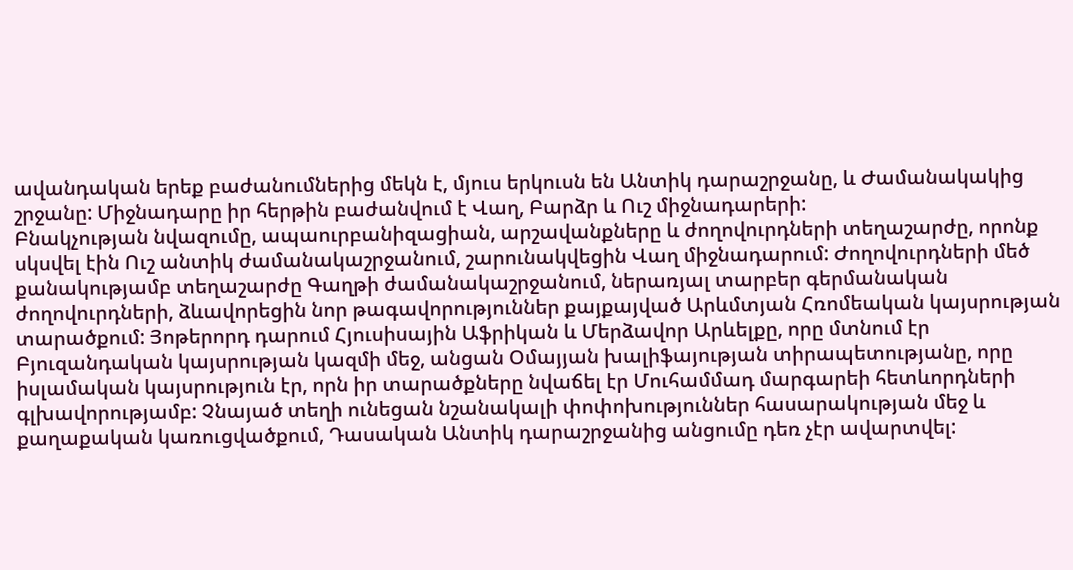ավանդական երեք բաժանումներից մեկն է, մյուս երկուսն են Անտիկ դարաշրջանը, և Ժամանակակից շրջանը: Միջնադարը իր հերթին բաժանվում է Վաղ, Բարձր և Ուշ միջնադարերի:
Բնակչության նվազումը, ապաուրբանիզացիան, արշավանքները և ժողովուրդների տեղաշարժը, որոնք սկսվել էին Ուշ անտիկ ժամանակաշրջանում, շարունակվեցին Վաղ միջնադարում: Ժողովուրդների մեծ քանակությամբ տեղաշարժը Գաղթի ժամանակաշրջանում, ներառյալ տարբեր գերմանական ժողովուրդների, ձևավորեցին նոր թագավորություններ քայքայված Արևմտյան Հռոմեական կայսրության տարածքում: Յոթերորդ դարում Հյուսիսային Աֆրիկան և Մերձավոր Արևելքը, որը մտնում էր Բյուզանդական կայսրության կազմի մեջ, անցան Օմայյան խալիֆայության տիրապետությանը, որը իսլամական կայսրություն էր, որն իր տարածքները նվաճել էր Մուհամմադ մարգարեի հետևորդների գլխավորությամբ: Չնայած տեղի ունեցան նշանակալի փոփոխություններ հասարակության մեջ և քաղաքական կառուցվածքում, Դասական Անտիկ դարաշրջանից անցումը դեռ չէր ավարտվել: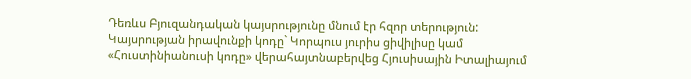Դեռևս Բյուզանդական կայսրությունը մնում էր հզոր տերություն: Կայսրության իրավունքի կոդը` Կորպուս յուրիս ցիվիլիսը կամ «Հուստինիանուսի կոդը» վերահայտնաբերվեց Հյուսիսային Իտալիայում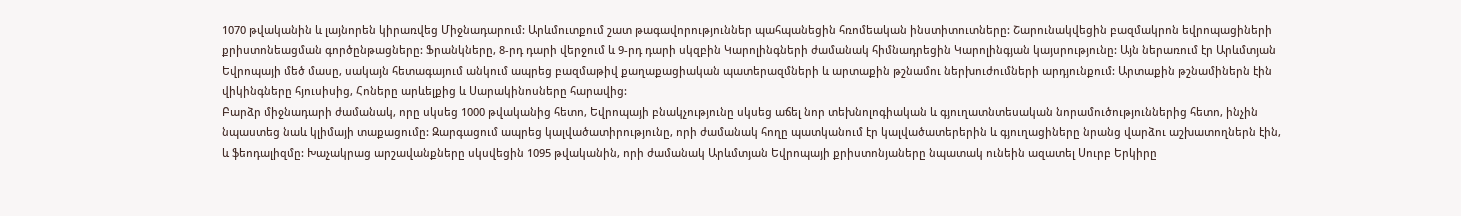1070 թվականին և լայնորեն կիրառվեց Միջնադարում: Արևմուտքում շատ թագավորություններ պահպանեցին հռոմեական ինստիտուտները: Շարունակվեցին բազմակրոն եվրոպացիների քրիստոնեացման գործընթացները: Ֆրանկները, 8-րդ դարի վերջում և 9-րդ դարի սկզբին Կարոլինգների ժամանակ հիմնադրեցին Կարոլինգյան կայսրությունը: Այն ներառում էր Արևմտյան Եվրոպայի մեծ մասը, սակայն հետագայում անկում ապրեց բազմաթիվ քաղաքացիական պատերազմների և արտաքին թշնամու ներխուժումների արդյունքում: Արտաքին թշնամիներն էին վիկինգները հյուսիսից, Հոները արևելքից և Սարակինոսները հարավից:
Բարձր միջնադարի ժամանակ, որը սկսեց 1000 թվականից հետո, Եվրոպայի բնակչությունը սկսեց աճել նոր տեխնոլոգիական և գյուղատնտեսական նորամուծություններից հետո, ինչին նպաստեց նաև կլիմայի տաքացումը: Զարգացում ապրեց կալվածատիրությունը, որի ժամանակ հողը պատկանում էր կալվածատերերին և գյուղացիները նրանց վարձու աշխատողներն էին, և ֆեոդալիզմը: Խաչակրաց արշավանքները սկսվեցին 1095 թվականին, որի ժամանակ Արևմտյան Եվրոպայի քրիստոնյաները նպատակ ունեին ազատել Սուրբ Երկիրը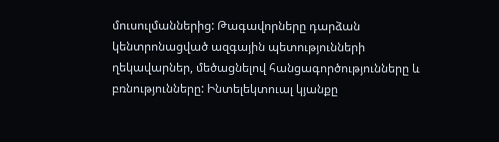մուսուլմաններից: Թագավորները դարձան կենտրոնացված ազգային պետությունների ղեկավարներ, մեծացնելով հանցագործությունները և բռնությունները: Ինտելեկտուալ կյանքը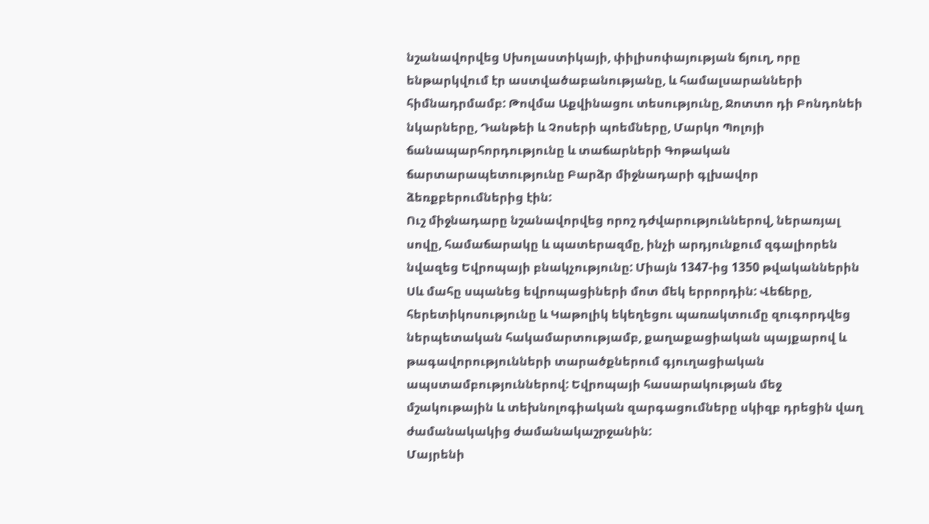նշանավորվեց Սխոլաստիկայի, փիլիսոփայության ճյուղ, որը ենթարկվում էր աստվածաբանությանը, և համալսարանների հիմնադրմամբ: Թովմա Աքվինացու տեսությունը, Ջոտտո դի Բոնդոնեի նկարները, Դանթեի և Չոսերի պոեմները, Մարկո Պոլոյի ճանապարհորդությունը և տաճարների Գոթական ճարտարապետությունը Բարձր միջնադարի գլխավոր ձեռքբերումներից էին:
Ուշ միջնադարը նշանավորվեց որոշ դժվարություններով, ներառյալ սովը, համաճարակը և պատերազմը, ինչի արդյունքում զգալիորեն նվազեց Եվրոպայի բնակչությունը: Միայն 1347-ից 1350 թվականներին Սև մահը սպանեց եվրոպացիների մոտ մեկ երրորդին: Վեճերը, հերետիկոսությունը և Կաթոլիկ եկեղեցու պառակտումը զուգորդվեց ներպետական հակամարտությամբ, քաղաքացիական պայքարով և թագավորությունների տարածքներում գյուղացիական ապստամբություններով: Եվրոպայի հասարակության մեջ մշակութային և տեխնոլոգիական զարգացումները սկիզբ դրեցին վաղ ժամանակակից ժամանակաշրջանին:
Մայրենի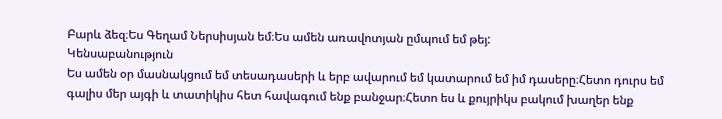Բարև ձեզ։Ես Գեղամ Ներսիսյան եմ։Ես ամեն առավոտյան ըմպում եմ թեյ:
Կենսաբանություն
Ես ամեն օր մասնակցում եմ տեսադասերի և երբ ավարում եմ կատարում եմ իմ դասերը։Հետո դուրս եմ գալիս մեր այգի և տատիկիս հետ հավագում ենք բանջար։Հետո ես և քույրիկս բակում խաղեր ենք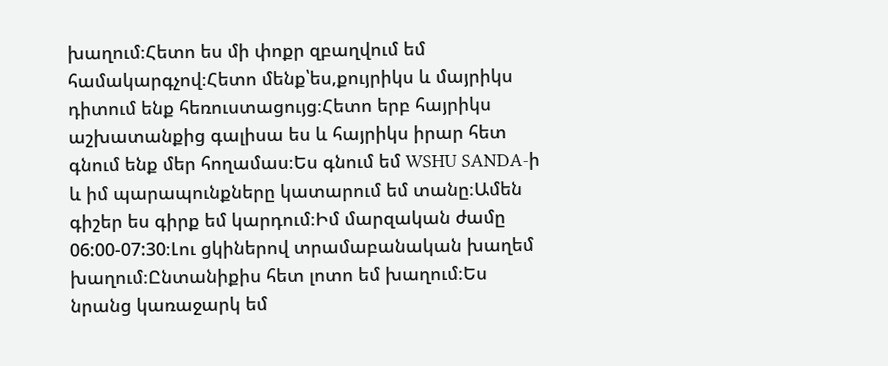խաղում։Հետո ես մի փոքր զբաղվում եմ համակարգչով։Հետո մենք՝ես,քույրիկս և մայրիկս դիտում ենք հեռուստացույց։Հետո երբ հայրիկս աշխատանքից գալիսա ես և հայրիկս իրար հետ գնում ենք մեր հողամաս։Ես գնում եմ WSHU SANDA-ի և իմ պարապունքները կատարում եմ տանը։Ամեն գիշեր ես գիրք եմ կարդում։Իմ մարզական ժամը 06:00-07:30։Լու ցկիներով տրամաբանական խաղեմ խաղում։Ընտանիքիս հետ լոտո եմ խաղում։Ես նրանց կառաջարկ եմ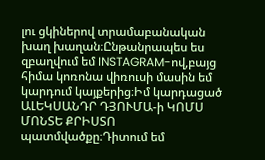լու ցկիներով տրամաբանական խաղ խաղան։Ընթանրապես ես զբաղվում եմ INSTAGRAM-ով,բայց հիմա կոռոնա վիռուսի մասին եմ կարդում կայքերից։Իմ կարդացած ԱԼԵԿՍԱՆԴՐ ԴՅՈՒՄԱ-ի ԿՈՄՍ ՄՈՆՏԵ ՔՐԻՍՏՈ պատմվածքը։Դիտում եմ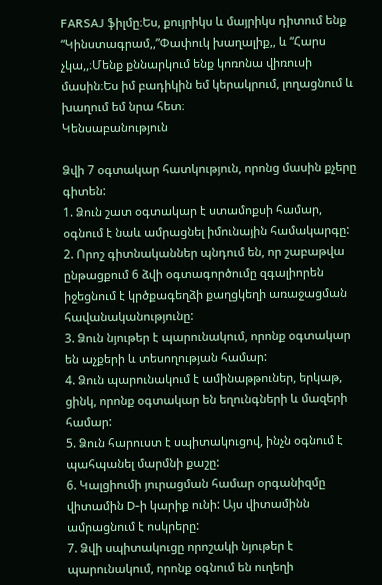FARSAJ ֆիլմը։Ես, քույրիկս և մայրիկս դիտում ենք “Կինստագրամ,,”Փափուկ խաղալիք,, և “Հարս չկա,,։Մենք քննարկում ենք կոռոնա վիռուսի մասին։Ես իմ բադիկին եմ կերակրում, լողացնում և խաղում եմ նրա հետ։
Կենսաբանություն

Ձվի 7 օգտակար հատկություն, որոնց մասին քչերը գիտեն:
1. Ձուն շատ օգտակար է ստամոքսի համար, օգնում է նաև ամրացնել իմունային համակարգը:
2. Որոշ գիտնականներ պնդում են, որ շաբաթվա ընթացքում 6 ձվի օգտագործումը զգալիորեն իջեցնում է կրծքագեղձի քաղցկեղի առաջացման հավանականությունը:
3. Ձուն նյութեր է պարունակում, որոնք օգտակար են աչքերի և տեսողության համար:
4. Ձուն պարունակում է ամինաթթուներ, երկաթ, ցինկ, որոնք օգտակար են եղունգների և մազերի համար:
5. Ձուն հարուստ է սպիտակուցով, ինչն օգնում է պահպանել մարմնի քաշը:
6. Կալցիումի յուրացման համար օրգանիզմը վիտամին D-ի կարիք ունի: Այս վիտամինն ամրացնում է ոսկրերը:
7. Ձվի սպիտակուցը որոշակի նյութեր է պարունակում, որոնք օգնում են ուղեղի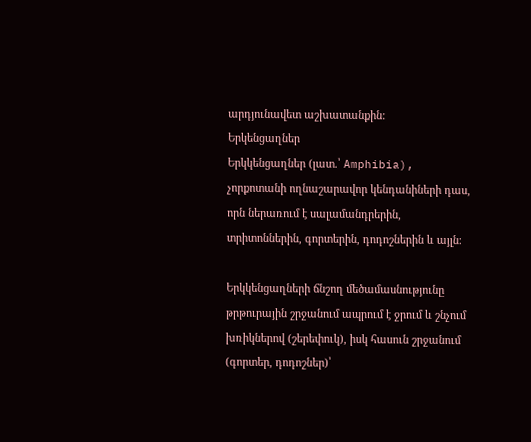արդյունավետ աշխատանքին:
Երկենցաղներ
Երկկենցաղներ (լատ.՝ Amphibia), չորքոտանի ողնաշարավոր կենդանիների դաս, որն ներառում է սալամանդրերին, տրիտոններին, գորտերին, դոդոշներին և այլն։

Երկկենցաղների ճնշող մեծամասնությունը թրթուրային շրջանում ապրում է ջրում և շնչում խռիկներով (շերեփուկ), իսկ հասուն շրջանում (գորտեր, դոդոշներ)՝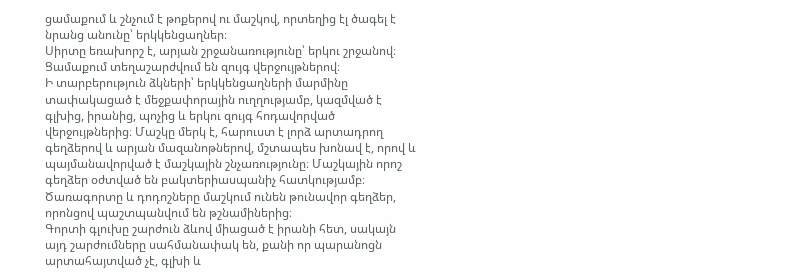ցամաքում և շնչում է թոքերով ու մաշկով, որտեղից էլ ծագել է նրանց անունը՝ երկկենցաղներ։
Սիրտը եռախորշ է, արյան շրջանառությունը՝ երկու շրջանով։ Ցամաքում տեղաշարժվում են զույգ վերջույթներով։
Ի տարբերություն ձկների՝ երկկենցաղների մարմինը տափակացած է մեջքափորային ուղղությամբ, կազմված է գլխից, իրանից, պոչից և երկու զույգ հոդավորված վերջույթներից։ Մաշկը մերկ է, հարուստ է լորձ արտադրող գեղձերով և արյան մազանոթներով, մշտապես խոնավ է, որով և պայմանավորված է մաշկային շնչառությունը։ Մաշկային որոշ գեղձեր օժտված են բակտերիասպանիչ հատկությամբ։ Ծառագորտը և դոդոշները մաշկում ունեն թունավոր գեղձեր, որոնցով պաշտպանվում են թշնամիներից։
Գորտի գլուխը շարժուն ձևով միացած է իրանի հետ, սակայն այդ շարժումները սահմանափակ են, քանի որ պարանոցն արտահայտված չէ, գլխի և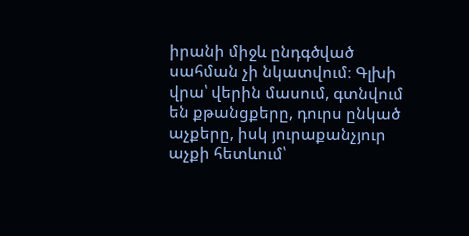իրանի միջև ընդգծված սահման չի նկատվում։ Գլխի վրա՝ վերին մասում, գտնվում են քթանցքերը, դուրս ընկած աչքերը, իսկ յուրաքանչյուր աչքի հետևում՝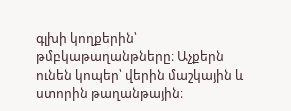գլխի կողքերին՝ թմբկաթաղանթները։ Աչքերն ունեն կոպեր՝ վերին մաշկային և ստորին թաղանթային։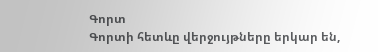Գորտ
Գորտի հետևը վերջույթները երկար են,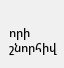որի շնորհիվ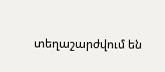տեղաշարժվում են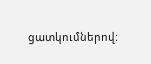ցատկումներով: